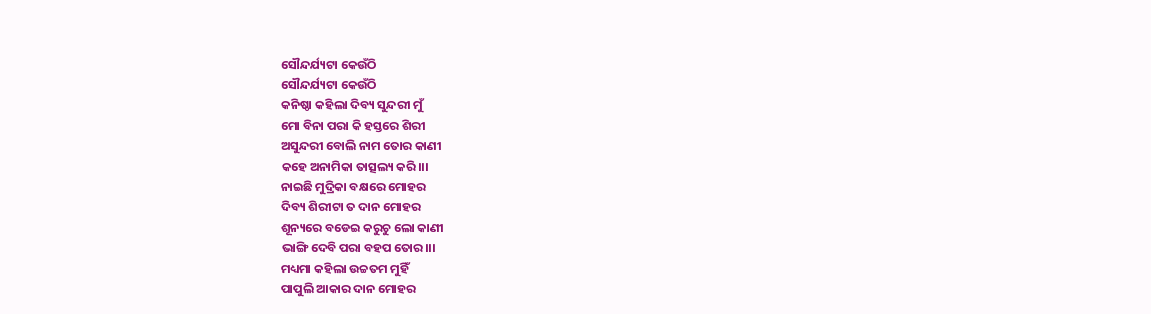ସୌନ୍ଦର୍ଯ୍ୟଟା କେଉଁଠି
ସୌନ୍ଦର୍ଯ୍ୟଟା କେଉଁଠି
କନିଷ୍ଠା କହିଲା ଦିବ୍ୟ ସୁନ୍ଦରୀ ମୁଁ
ମୋ ବିନା ପରା କି ହସ୍ତରେ ଶିରୀ
ଅସୁନ୍ଦରୀ ବୋଲି ନାମ ତୋର କାଣୀ
କହେ ଅନାମିକା ତାତ୍ସଲ୍ୟ କରି।।।
ନାଇଛି ମୁଦ୍ରିକା ବକ୍ଷରେ ମୋହର
ଦିବ୍ୟ ଶିରୀଟା ତ ଦାନ ମୋହର
ଶୂନ୍ୟରେ ବଡେଇ କରୁଚୁ ଲୋ କାଣୀ
ଭାଙ୍ଗି ଦେବି ପରା ବହପ ତୋର।।।
ମଧ୍ୟମା କହିଲା ଉଚ୍ଚତମ ମୁହିଁ
ପାପୁଲି ଆକାର ଦାନ ମୋହର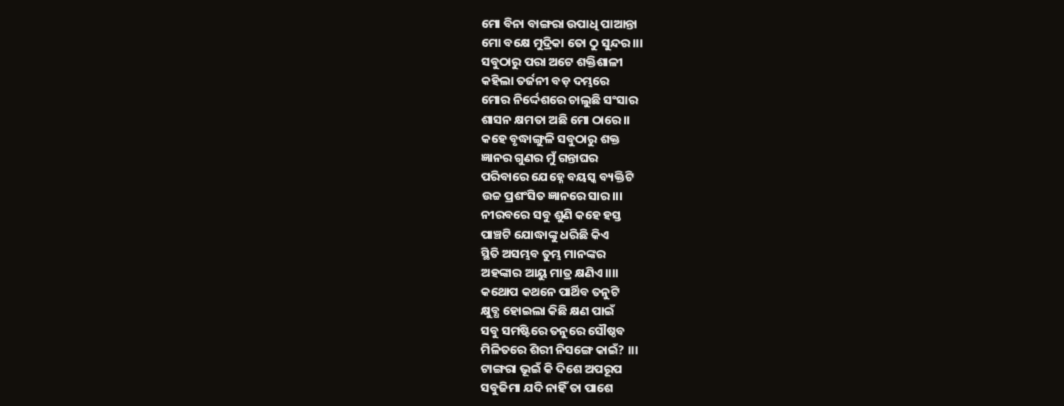ମୋ ବିନା ବାଙ୍ଗରା ଉପାଧି ପାଆନ୍ତା
ମୋ ବକ୍ଷେ ମୁଦ୍ରିକା ତୋ ଠୁ ସୁନ୍ଦର।।।
ସବୁଠାରୁ ପରା ଅଟେ ଶକ୍ତିଶାଳୀ
କହିଲା ତର୍ଜନୀ ବଡ଼ ଦମ୍ଭରେ
ମୋର ନିର୍ଦ୍ଦେଶରେ ଚାଲୁଛି ସଂସାର
ଶାସନ କ୍ଷମତା ଅଛି ମୋ ଠାରେ।।
କହେ ବୃଦ୍ଧାଙ୍ଗୁଳି ସବୁଠାରୁ ଶକ୍ତ
ଜ୍ଞାନର ଗୁଣର ମୁଁ ଗନ୍ତାଘର
ପରିବାରେ ଯେହ୍ନେ ବୟସ୍କ ବ୍ୟକ୍ତିଟି
ଉଚ୍ଚ ପ୍ରଶଂସିତ ଜ୍ଞାନରେ ସାର।।।
ନୀରବରେ ସବୁ ଶୁଣି କହେ ହସ୍ତ
ପାଞ୍ଚଟି ଯୋଦ୍ଧାଙ୍କୁ ଧରିଛି କିଏ
ସ୍ଥିତି ଅସମ୍ଭବ ତୁମ୍ଭ ମାନଙ୍କର
ଅହଙ୍କାର ଆୟୁ ମାତ୍ର କ୍ଷଣିଏ।।।।
କଥୋପ କଥନେ ପାର୍ଥିବ ତନୁଟି
କ୍ଷୁବ୍ଧ ହୋଇଲା କିଛି କ୍ଷଣ ପାଇଁ
ସବୁ ସମଷ୍ଟିରେ ତନୁରେ ସୌଷ୍ଠବ
ମିଳିତରେ ଶିରୀ ନିସଙ୍ଗେ କାଇଁ? ।।।
ଟାଙ୍ଗରା ଭୂଇଁ କି ଦିଶେ ଅପରୂପ
ସବୁଜିମା ଯଦି ନାହିଁ ତା ପାଶେ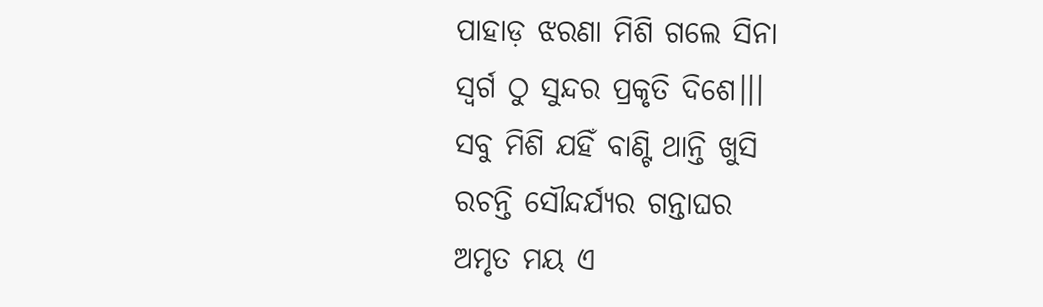ପାହାଡ଼ ଝରଣା ମିଶି ଗଲେ ସିନା
ସ୍ଵର୍ଗ ଠୁ ସୁନ୍ଦର ପ୍ରକୃତି ଦିଶେ।।।
ସବୁ ମିଶି ଯହିଁ ବାଣ୍ଟି ଥାନ୍ତି ଖୁସି
ରଚନ୍ତି ସୌନ୍ଦର୍ଯ୍ୟର ଗନ୍ତାଘର
ଅମୃତ ମୟ ଏ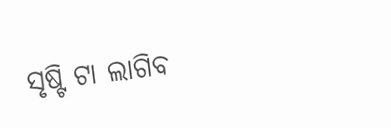ସୃଷ୍ଟି ଟା ଲାଗିବ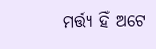ମର୍ତ୍ତ୍ୟ ହିଁ ଅଟେ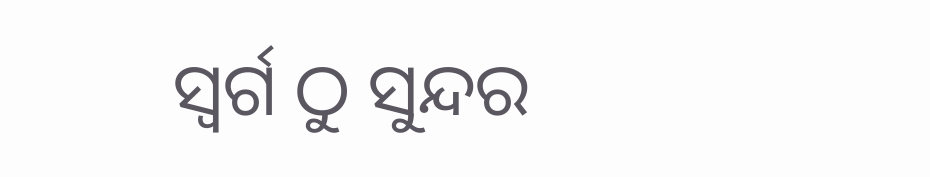ସ୍ଵର୍ଗ ଠୁ ସୁନ୍ଦର